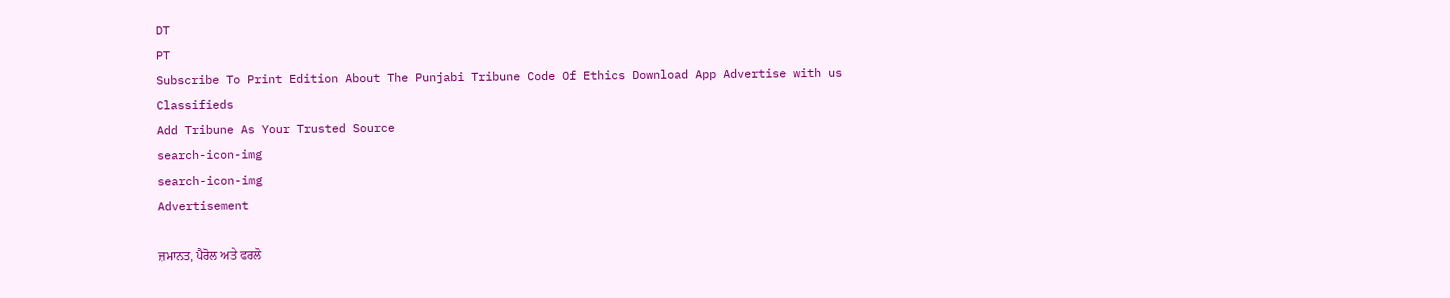DT
PT
Subscribe To Print Edition About The Punjabi Tribune Code Of Ethics Download App Advertise with us Classifieds
Add Tribune As Your Trusted Source
search-icon-img
search-icon-img
Advertisement

ਜ਼ਮਾਨਤ, ਪੈਰੋਲ ਅਤੇ ਫਰਲੋ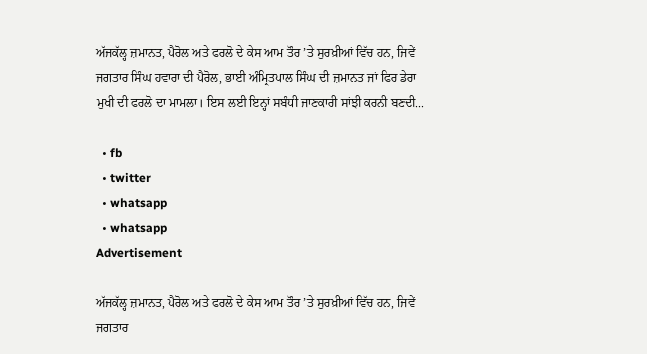ਅੱਜਕੱਲ੍ਹ ਜ਼ਮਾਨਤ, ਪੈਰੋਲ ਅਤੇ ਫਰਲੋ ਦੇ ਕੇਸ ਆਮ ਤੌਰ ’ਤੇ ਸੁਰਖ਼ੀਆਂ ਵਿੱਚ ਹਨ, ਜਿਵੇਂ ਜਗਤਾਰ ਸਿੰਘ ਹਵਾਰਾ ਦੀ ਪੈਰੋਲ, ਭਾਈ ਅੰਮ੍ਰਿਤਪਾਲ ਸਿੰਘ ਦੀ ਜ਼ਮਾਨਤ ਜਾਂ ਫਿਰ ਡੇਰਾ ਮੁਖੀ ਦੀ ਫਰਲੋ ਦਾ ਮਾਮਲਾ। ਇਸ ਲਈ ਇਨ੍ਹਾਂ ਸਬੰਧੀ ਜਾਣਕਾਰੀ ਸਾਂਝੀ ਕਰਨੀ ਬਣਦੀ...

  • fb
  • twitter
  • whatsapp
  • whatsapp
Advertisement

ਅੱਜਕੱਲ੍ਹ ਜ਼ਮਾਨਤ, ਪੈਰੋਲ ਅਤੇ ਫਰਲੋ ਦੇ ਕੇਸ ਆਮ ਤੌਰ ’ਤੇ ਸੁਰਖ਼ੀਆਂ ਵਿੱਚ ਹਨ, ਜਿਵੇਂ ਜਗਤਾਰ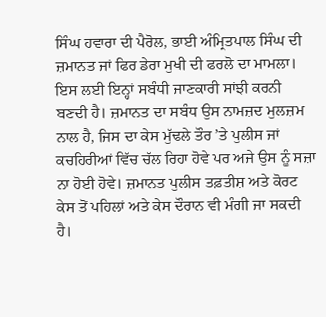ਸਿੰਘ ਹਵਾਰਾ ਦੀ ਪੈਰੋਲ, ਭਾਈ ਅੰਮ੍ਰਿਤਪਾਲ ਸਿੰਘ ਦੀ ਜ਼ਮਾਨਤ ਜਾਂ ਫਿਰ ਡੇਰਾ ਮੁਖੀ ਦੀ ਫਰਲੋ ਦਾ ਮਾਮਲਾ। ਇਸ ਲਈ ਇਨ੍ਹਾਂ ਸਬੰਧੀ ਜਾਣਕਾਰੀ ਸਾਂਝੀ ਕਰਨੀ ਬਣਦੀ ਹੈ। ਜ਼ਮਾਨਤ ਦਾ ਸਬੰਧ ਉਸ ਨਾਮਜ਼ਦ ਮੁਲਜ਼ਮ ਨਾਲ ਹੈ, ਜਿਸ ਦਾ ਕੇਸ ਮੁੱਢਲੇ ਤੌਰ ’ਤੇ ਪੁਲੀਸ ਜਾਂ ਕਚਹਿਰੀਆਂ ਵਿੱਚ ਚੱਲ ਰਿਹਾ ਹੋਵੇ ਪਰ ਅਜੇ ਉਸ ਨੂੰ ਸਜ਼ਾ ਨਾ ਹੋਈ ਹੋਵੇ। ਜ਼ਮਾਨਤ ਪੁਲੀਸ ਤਫ਼ਤੀਸ਼ ਅਤੇ ਕੋਰਟ ਕੇਸ ਤੋਂ ਪਹਿਲਾਂ ਅਤੇ ਕੇਸ ਦੌਰਾਨ ਵੀ ਮੰਗੀ ਜਾ ਸਕਦੀ ਹੈ।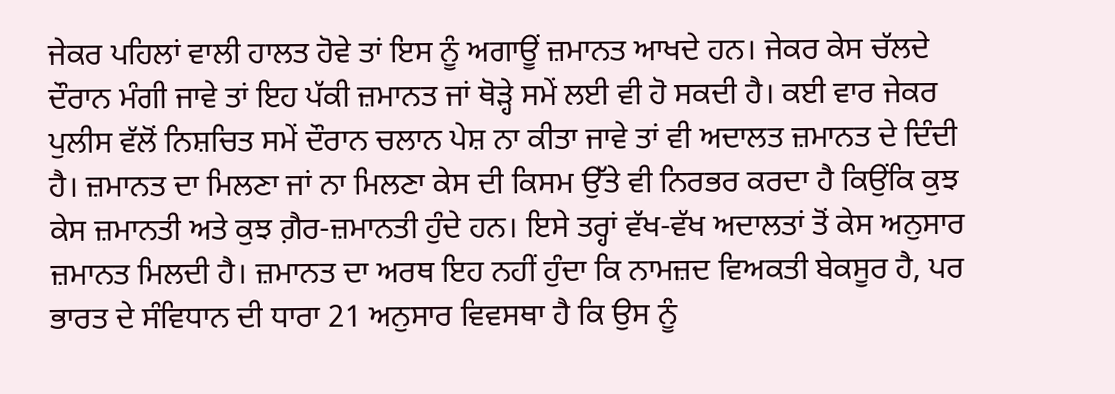ਜੇਕਰ ਪਹਿਲਾਂ ਵਾਲੀ ਹਾਲਤ ਹੋਵੇ ਤਾਂ ਇਸ ਨੂੰ ਅਗਾਊਂ ਜ਼ਮਾਨਤ ਆਖਦੇ ਹਨ। ਜੇਕਰ ਕੇਸ ਚੱਲਦੇ ਦੌਰਾਨ ਮੰਗੀ ਜਾਵੇ ਤਾਂ ਇਹ ਪੱਕੀ ਜ਼ਮਾਨਤ ਜਾਂ ਥੋੜ੍ਹੇ ਸਮੇਂ ਲਈ ਵੀ ਹੋ ਸਕਦੀ ਹੈ। ਕਈ ਵਾਰ ਜੇਕਰ ਪੁਲੀਸ ਵੱਲੋਂ ਨਿਸ਼ਚਿਤ ਸਮੇਂ ਦੌਰਾਨ ਚਲਾਨ ਪੇਸ਼ ਨਾ ਕੀਤਾ ਜਾਵੇ ਤਾਂ ਵੀ ਅਦਾਲਤ ਜ਼ਮਾਨਤ ਦੇ ਦਿੰਦੀ ਹੈ। ਜ਼ਮਾਨਤ ਦਾ ਮਿਲਣਾ ਜਾਂ ਨਾ ਮਿਲਣਾ ਕੇਸ ਦੀ ਕਿਸਮ ਉੱਤੇ ਵੀ ਨਿਰਭਰ ਕਰਦਾ ਹੈ ਕਿਉਂਕਿ ਕੁਝ ਕੇਸ ਜ਼ਮਾਨਤੀ ਅਤੇ ਕੁਝ ਗ਼ੈਰ-ਜ਼ਮਾਨਤੀ ਹੁੰਦੇ ਹਨ। ਇਸੇ ਤਰ੍ਹਾਂ ਵੱਖ-ਵੱਖ ਅਦਾਲਤਾਂ ਤੋਂ ਕੇਸ ਅਨੁਸਾਰ ਜ਼ਮਾਨਤ ਮਿਲਦੀ ਹੈ। ਜ਼ਮਾਨਤ ਦਾ ਅਰਥ ਇਹ ਨਹੀਂ ਹੁੰਦਾ ਕਿ ਨਾਮਜ਼ਦ ਵਿਅਕਤੀ ਬੇਕਸੂਰ ਹੈ, ਪਰ ਭਾਰਤ ਦੇ ਸੰਵਿਧਾਨ ਦੀ ਧਾਰਾ 21 ਅਨੁਸਾਰ ਵਿਵਸਥਾ ਹੈ ਕਿ ਉਸ ਨੂੰ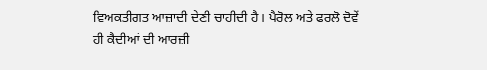ਵਿਅਕਤੀਗਤ ਆਜ਼ਾਦੀ ਦੇਣੀ ਚਾਹੀਦੀ ਹੈ। ਪੈਰੋਲ ਅਤੇ ਫਰਲੋ ਦੋਵੇਂ ਹੀ ਕੈਦੀਆਂ ਦੀ ਆਰਜ਼ੀ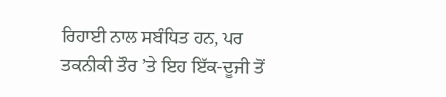ਰਿਹਾਈ ਨਾਲ ਸਬੰਧਿਤ ਹਨ, ਪਰ ਤਕਨੀਕੀ ਤੌਰ ’ਤੇ ਇਹ ਇੱਕ-ਦੂਜੀ ਤੋਂ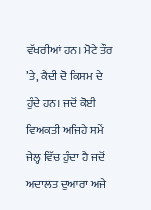ਵੱਖਰੀਆਂ ਹਨ। ਮੋਟੇ ਤੌਰ ’ਤੇ, ਕੈਦੀ ਦੋ ਕਿਸਮ ਦੇ ਹੁੰਦੇ ਹਨ। ਜਦੋਂ ਕੋਈ ਵਿਅਕਤੀ ਅਜਿਹੇ ਸਮੇਂ ਜੇਲ੍ਹ ਵਿੱਚ ਹੁੰਦਾ ਹੈ ਜਦੋਂ ਅਦਾਲਤ ਦੁਆਰਾ ਅਜੇ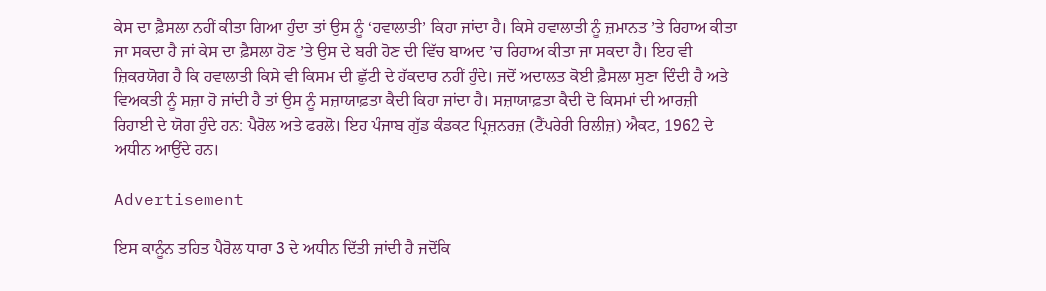ਕੇਸ ਦਾ ਫ਼ੈਸਲਾ ਨਹੀਂ ਕੀਤਾ ਗਿਆ ਹੁੰਦਾ ਤਾਂ ਉਸ ਨੂੰ ‘ਹਵਾਲਾਤੀ’ ਕਿਹਾ ਜਾਂਦਾ ਹੈ। ਕਿਸੇ ਹਵਾਲਾਤੀ ਨੂੰ ਜ਼ਮਾਨਤ ’ਤੇ ਰਿਹਾਅ ਕੀਤਾ ਜਾ ਸਕਦਾ ਹੈ ਜਾਂ ਕੇਸ ਦਾ ਫ਼ੈਸਲਾ ਹੋਣ ’ਤੇ ਉਸ ਦੇ ਬਰੀ ਹੋਣ ਦੀ ਵਿੱਚ ਬਾਅਦ ’ਚ ਰਿਹਾਅ ਕੀਤਾ ਜਾ ਸਕਦਾ ਹੈ। ਇਹ ਵੀ ਜ਼ਿਕਰਯੋਗ ਹੈ ਕਿ ਹਵਾਲਾਤੀ ਕਿਸੇ ਵੀ ਕਿਸਮ ਦੀ ਛੁੱਟੀ ਦੇ ਹੱਕਦਾਰ ਨਹੀਂ ਹੁੰਦੇ। ਜਦੋਂ ਅਦਾਲਤ ਕੋਈ ਫ਼ੈਸਲਾ ਸੁਣਾ ਦਿੰਦੀ ਹੈ ਅਤੇ ਵਿਅਕਤੀ ਨੂੰ ਸਜ਼ਾ ਹੋ ਜਾਂਦੀ ਹੈ ਤਾਂ ਉਸ ਨੂੰ ਸਜ਼ਾਯਾਫ਼ਤਾ ਕੈਦੀ ਕਿਹਾ ਜਾਂਦਾ ਹੈ। ਸਜ਼ਾਯਾਫ਼ਤਾ ਕੈਦੀ ਦੋ ਕਿਸਮਾਂ ਦੀ ਆਰਜ਼ੀ ਰਿਹਾਈ ਦੇ ਯੋਗ ਹੁੰਦੇ ਹਨ: ਪੈਰੋਲ ਅਤੇ ਫਰਲੋ। ਇਹ ਪੰਜਾਬ ਗੁੱਡ ਕੰਡਕਟ ਪ੍ਰਿਜ਼ਨਰਜ਼ (ਟੈਂਪਰੇਰੀ ਰਿਲੀਜ਼) ਐਕਟ, 1962 ਦੇ ਅਧੀਨ ਆਉਂਦੇ ਹਨ।

Advertisement

ਇਸ ਕਾਨੂੰਨ ਤਹਿਤ ਪੈਰੋਲ ਧਾਰਾ 3 ਦੇ ਅਧੀਨ ਦਿੱਤੀ ਜਾਂਦੀ ਹੈ ਜਦੋਂਕਿ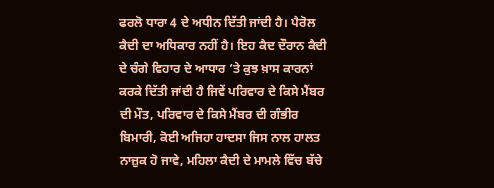ਫਰਲੋ ਧਾਰਾ 4 ਦੇ ਅਧੀਨ ਦਿੱਤੀ ਜਾਂਦੀ ਹੈ। ਪੈਰੋਲ ਕੈਦੀ ਦਾ ਅਧਿਕਾਰ ਨਹੀਂ ਹੈ। ਇਹ ਕੈਦ ਦੌਰਾਨ ਕੈਦੀ ਦੇ ਚੰਗੇ ਵਿਹਾਰ ਦੇ ਆਧਾਰ ’ਤੇ ਕੁਝ ਖ਼ਾਸ ਕਾਰਨਾਂ ਕਰਕੇ ਦਿੱਤੀ ਜਾਂਦੀ ਹੈ ਜਿਵੇਂ ਪਰਿਵਾਰ ਦੇ ਕਿਸੇ ਮੈਂਬਰ ਦੀ ਮੌਤ, ਪਰਿਵਾਰ ਦੇ ਕਿਸੇ ਮੈਂਬਰ ਦੀ ਗੰਭੀਰ ਬਿਮਾਰੀ, ਕੋਈ ਅਜਿਹਾ ਹਾਦਸਾ ਜਿਸ ਨਾਲ ਹਾਲਤ ਨਾਜ਼ੁਕ ਹੋ ਜਾਵੇ, ਮਹਿਲਾ ਕੈਦੀ ਦੇ ਮਾਮਲੇ ਵਿੱਚ ਬੱਚੇ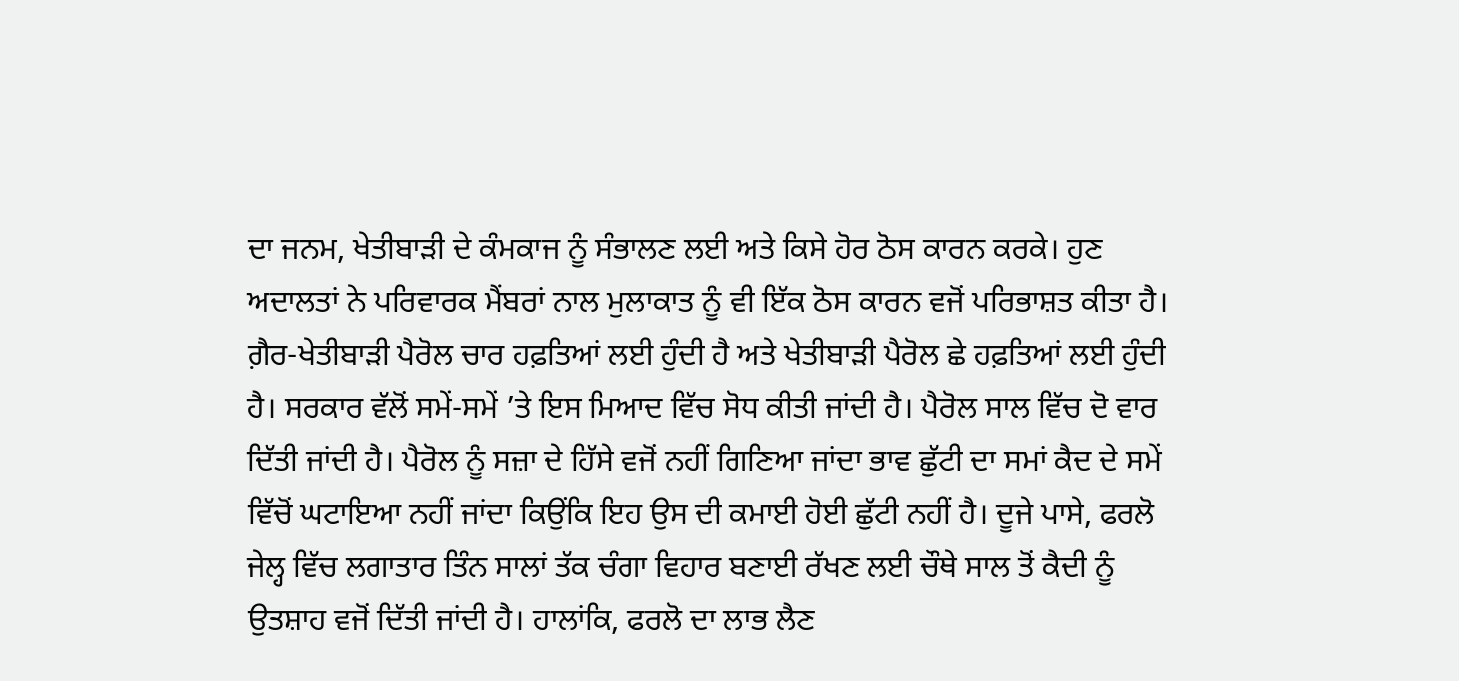ਦਾ ਜਨਮ, ਖੇਤੀਬਾੜੀ ਦੇ ਕੰਮਕਾਜ ਨੂੰ ਸੰਭਾਲਣ ਲਈ ਅਤੇ ਕਿਸੇ ਹੋਰ ਠੋਸ ਕਾਰਨ ਕਰਕੇ। ਹੁਣ ਅਦਾਲਤਾਂ ਨੇ ਪਰਿਵਾਰਕ ਮੈਂਬਰਾਂ ਨਾਲ ਮੁਲਾਕਾਤ ਨੂੰ ਵੀ ਇੱਕ ਠੋਸ ਕਾਰਨ ਵਜੋਂ ਪਰਿਭਾਸ਼ਤ ਕੀਤਾ ਹੈ। ਗ਼ੈਰ-ਖੇਤੀਬਾੜੀ ਪੈਰੋਲ ਚਾਰ ਹਫ਼ਤਿਆਂ ਲਈ ਹੁੰਦੀ ਹੈ ਅਤੇ ਖੇਤੀਬਾੜੀ ਪੈਰੋਲ ਛੇ ਹਫ਼ਤਿਆਂ ਲਈ ਹੁੰਦੀ ਹੈ। ਸਰਕਾਰ ਵੱਲੋਂ ਸਮੇਂ-ਸਮੇਂ ’ਤੇ ਇਸ ਮਿਆਦ ਵਿੱਚ ਸੋਧ ਕੀਤੀ ਜਾਂਦੀ ਹੈ। ਪੈਰੋਲ ਸਾਲ ਵਿੱਚ ਦੋ ਵਾਰ ਦਿੱਤੀ ਜਾਂਦੀ ਹੈ। ਪੈਰੋਲ ਨੂੰ ਸਜ਼ਾ ਦੇ ਹਿੱਸੇ ਵਜੋਂ ਨਹੀਂ ਗਿਣਿਆ ਜਾਂਦਾ ਭਾਵ ਛੁੱਟੀ ਦਾ ਸਮਾਂ ਕੈਦ ਦੇ ਸਮੇਂ ਵਿੱਚੋਂ ਘਟਾਇਆ ਨਹੀਂ ਜਾਂਦਾ ਕਿਉਂਕਿ ਇਹ ਉਸ ਦੀ ਕਮਾਈ ਹੋਈ ਛੁੱਟੀ ਨਹੀਂ ਹੈ। ਦੂਜੇ ਪਾਸੇ, ਫਰਲੋ ਜੇਲ੍ਹ ਵਿੱਚ ਲਗਾਤਾਰ ਤਿੰਨ ਸਾਲਾਂ ਤੱਕ ਚੰਗਾ ਵਿਹਾਰ ਬਣਾਈ ਰੱਖਣ ਲਈ ਚੌਥੇ ਸਾਲ ਤੋਂ ਕੈਦੀ ਨੂੰ ਉਤਸ਼ਾਹ ਵਜੋਂ ਦਿੱਤੀ ਜਾਂਦੀ ਹੈ। ਹਾਲਾਂਕਿ, ਫਰਲੋ ਦਾ ਲਾਭ ਲੈਣ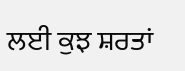ਲਈ ਕੁਝ ਸ਼ਰਤਾਂ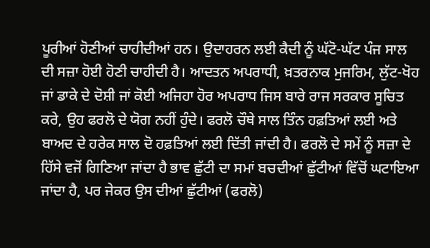ਪੂਰੀਆਂ ਹੋਣੀਆਂ ਚਾਹੀਦੀਆਂ ਹਨ। ਉਦਾਹਰਨ ਲਈ ਕੈਦੀ ਨੂੰ ਘੱਟੋ-ਘੱਟ ਪੰਜ ਸਾਲ ਦੀ ਸਜ਼ਾ ਹੋਈ ਹੋਣੀ ਚਾਹੀਦੀ ਹੈ। ਆਦਤਨ ਅਪਰਾਧੀ, ਖ਼ਤਰਨਾਕ ਮੁਜਰਿਮ, ਲੁੱਟ-ਖੋਹ ਜਾਂ ਡਾਕੇ ਦੇ ਦੋਸ਼ੀ ਜਾਂ ਕੋਈ ਅਜਿਹਾ ਹੋਰ ਅਪਰਾਧ ਜਿਸ ਬਾਰੇ ਰਾਜ ਸਰਕਾਰ ਸੂਚਿਤ ਕਰੇ, ਉਹ ਫਰਲੋ ਦੇ ਯੋਗ ਨਹੀਂ ਹੁੰਦੇ। ਫਰਲੋ ਚੌਥੇ ਸਾਲ ਤਿੰਨ ਹਫ਼ਤਿਆਂ ਲਈ ਅਤੇ ਬਾਅਦ ਦੇ ਹਰੇਕ ਸਾਲ ਦੋ ਹਫ਼ਤਿਆਂ ਲਈ ਦਿੱਤੀ ਜਾਂਦੀ ਹੈ। ਫਰਲੋ ਦੇ ਸਮੇਂ ਨੂੰ ਸਜ਼ਾ ਦੇ ਹਿੱਸੇ ਵਜੋਂ ਗਿਣਿਆ ਜਾਂਦਾ ਹੈ ਭਾਵ ਛੁੱਟੀ ਦਾ ਸਮਾਂ ਬਚਦੀਆਂ ਛੁੱਟੀਆਂ ਵਿੱਚੋਂ ਘਟਾਇਆ ਜਾਂਦਾ ਹੈ, ਪਰ ਜੇਕਰ ਉਸ ਦੀਆਂ ਛੁੱਟੀਆਂ (ਫਰਲੋ)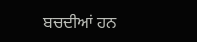ਬਚਦੀਆਂ ਹਨ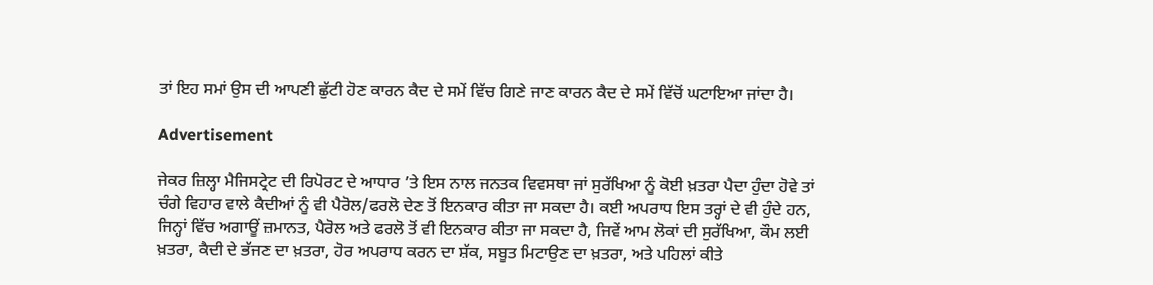ਤਾਂ ਇਹ ਸਮਾਂ ਉਸ ਦੀ ਆਪਣੀ ਛੁੱਟੀ ਹੋਣ ਕਾਰਨ ਕੈਦ ਦੇ ਸਮੇਂ ਵਿੱਚ ਗਿਣੇ ਜਾਣ ਕਾਰਨ ਕੈਦ ਦੇ ਸਮੇਂ ਵਿੱਚੋਂ ਘਟਾਇਆ ਜਾਂਦਾ ਹੈ।

Advertisement

ਜੇਕਰ ਜ਼ਿਲ੍ਹਾ ਮੈਜਿਸਟ੍ਰੇਟ ਦੀ ਰਿਪੋਰਟ ਦੇ ਆਧਾਰ ’ਤੇ ਇਸ ਨਾਲ ਜਨਤਕ ਵਿਵਸਥਾ ਜਾਂ ਸੁਰੱਖਿਆ ਨੂੰ ਕੋਈ ਖ਼ਤਰਾ ਪੈਦਾ ਹੁੰਦਾ ਹੋਵੇ ਤਾਂ ਚੰਗੇ ਵਿਹਾਰ ਵਾਲੇ ਕੈਦੀਆਂ ਨੂੰ ਵੀ ਪੈਰੋਲ/ਫਰਲੋ ਦੇਣ ਤੋਂ ਇਨਕਾਰ ਕੀਤਾ ਜਾ ਸਕਦਾ ਹੈ। ਕਈ ਅਪਰਾਧ ਇਸ ਤਰ੍ਹਾਂ ਦੇ ਵੀ ਹੁੰਦੇ ਹਨ, ਜਿਨ੍ਹਾਂ ਵਿੱਚ ਅਗਾਊਂ ਜ਼ਮਾਨਤ, ਪੈਰੋਲ ਅਤੇ ਫਰਲੋ ਤੋਂ ਵੀ ਇਨਕਾਰ ਕੀਤਾ ਜਾ ਸਕਦਾ ਹੈ, ਜਿਵੇਂ ਆਮ ਲੋਕਾਂ ਦੀ ਸੁਰੱਖਿਆ, ਕੌਮ ਲਈ ਖ਼ਤਰਾ, ਕੈਦੀ ਦੇ ਭੱਜਣ ਦਾ ਖ਼ਤਰਾ, ਹੋਰ ਅਪਰਾਧ ਕਰਨ ਦਾ ਸ਼ੱਕ, ਸਬੂਤ ਮਿਟਾਉਣ ਦਾ ਖ਼ਤਰਾ, ਅਤੇ ਪਹਿਲਾਂ ਕੀਤੇ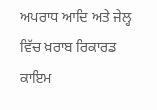ਅਪਰਾਧ ਆਦਿ ਅਤੇ ਜੇਲ੍ਹ ਵਿੱਚ ਖ਼ਰਾਬ ਰਿਕਾਰਡ ਕਾਇਮ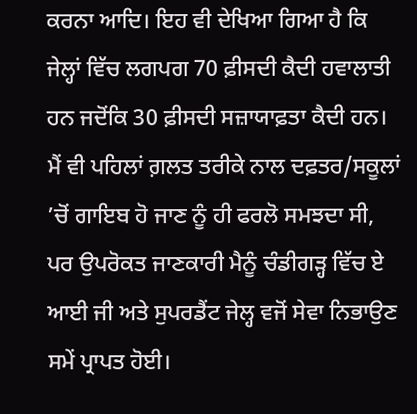ਕਰਨਾ ਆਦਿ। ਇਹ ਵੀ ਦੇਖਿਆ ਗਿਆ ਹੈ ਕਿ ਜੇਲ੍ਹਾਂ ਵਿੱਚ ਲਗਪਗ 70 ਫ਼ੀਸਦੀ ਕੈਦੀ ਹਵਾਲਾਤੀ ਹਨ ਜਦੋਂਕਿ 30 ਫ਼ੀਸਦੀ ਸਜ਼ਾਯਾਫ਼ਤਾ ਕੈਦੀ ਹਨ। ਮੈਂ ਵੀ ਪਹਿਲਾਂ ਗ਼ਲਤ ਤਰੀਕੇ ਨਾਲ ਦਫ਼ਤਰ/ਸਕੂਲਾਂ ’ਚੋਂ ਗਾਇਬ ਹੋ ਜਾਣ ਨੂੰ ਹੀ ਫਰਲੋ ਸਮਝਦਾ ਸੀ, ਪਰ ਉਪਰੋਕਤ ਜਾਣਕਾਰੀ ਮੈਨੂੰ ਚੰਡੀਗੜ੍ਹ ਵਿੱਚ ਏ ਆਈ ਜੀ ਅਤੇ ਸੁਪਰਡੈਂਟ ਜੇਲ੍ਹ ਵਜੋਂ ਸੇਵਾ ਨਿਭਾਉਣ ਸਮੇਂ ਪ੍ਰਾਪਤ ਹੋਈ।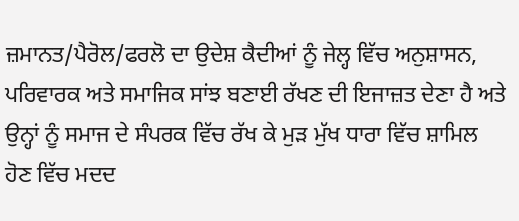ਜ਼ਮਾਨਤ/ਪੈਰੋਲ/ਫਰਲੋ ਦਾ ਉਦੇਸ਼ ਕੈਦੀਆਂ ਨੂੰ ਜੇਲ੍ਹ ਵਿੱਚ ਅਨੁਸ਼ਾਸਨ, ਪਰਿਵਾਰਕ ਅਤੇ ਸਮਾਜਿਕ ਸਾਂਝ ਬਣਾਈ ਰੱਖਣ ਦੀ ਇਜਾਜ਼ਤ ਦੇਣਾ ਹੈ ਅਤੇ ਉਨ੍ਹਾਂ ਨੂੰ ਸਮਾਜ ਦੇ ਸੰਪਰਕ ਵਿੱਚ ਰੱਖ ਕੇ ਮੁੜ ਮੁੱਖ ਧਾਰਾ ਵਿੱਚ ਸ਼ਾਮਿਲ ਹੋਣ ਵਿੱਚ ਮਦਦ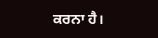ਕਰਨਾ ਹੈ।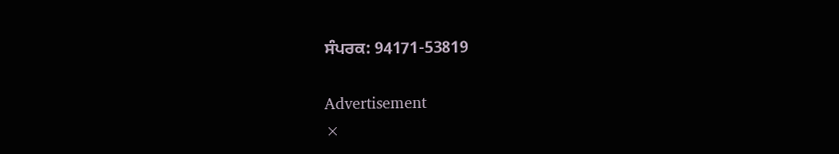ਸੰਪਰਕ: 94171-53819

Advertisement
×